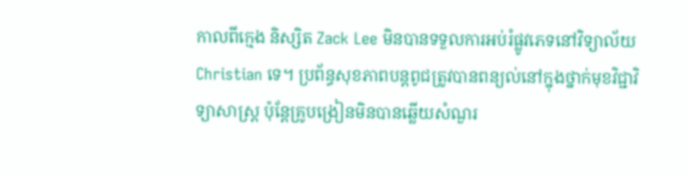កាលពីក្មេង និស្សិត Zack Lee មិនបានទទួលការអប់រំផ្លូវភេទនៅវិទ្យាល័យ Christian ទេ។ ប្រព័ន្ធសុខភាពបន្តពូជត្រូវបានពន្យល់នៅក្នុងថ្នាក់មុខវិជ្ជាវិទ្យាសាស្រ្ត ប៉ុន្តែគ្រូបង្រៀនមិនបានឆ្លើយសំណួរ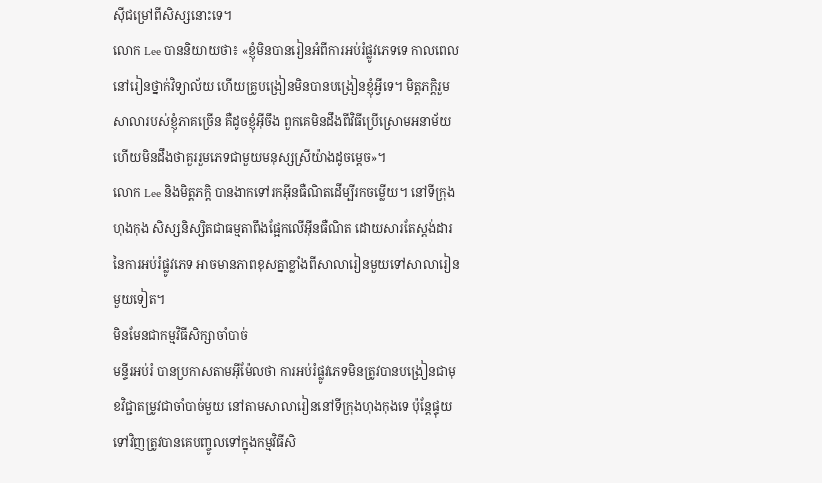ស៊ីជម្រៅពីសិស្សនោះទេ។
លោក Lee បាននិយាយថា៖ «ខ្ញុំមិនបានរៀនអំពីការអប់រំផ្លូវភេទទេ កាលពេលនៅរៀនថ្នាក់វិទ្យាល័យ ហើយគ្រូបង្រៀនមិនបានបង្រៀនខ្ញុំអ្វីទេ។ មិត្តភក្តិរួមសាលារបស់ខ្ញុំភាគច្រើន គឺដូចខ្ញុំអ៊ីចឹង ពួកគេមិនដឹងពីវិធីប្រើស្រោមអនាម័យ ហើយមិនដឹងថាគួររួមភេទជាមួយមនុស្សស្រីយ៉ាងដូចម្តេច»។
លោក Lee និងមិត្តភក្តិ បានងាកទៅរកអ៊ីនធឺណិតដើម្បីរកចម្លើយ។ នៅទីក្រុងហុងកុង សិស្សនិស្សិតជាធម្មតាពឹងផ្អែកលើអ៊ីនធឺណិត ដោយសារតែស្តង់ដារនៃការអប់រំផ្លូវភេទ អាចមានភាពខុសគ្នាខ្លាំងពីសាលារៀនមួយទៅសាលារៀនមួយទៀត។
មិនមែនជាកម្មវិធីសិក្សាចាំបាច់
មន្ទីរអប់រំ បានប្រកាសតាមអ៊ីម៉ែលថា ការអប់រំផ្លូវភេទមិនត្រូវបានបង្រៀនជាមុខវិជ្ជាតម្រូវជាចាំបាច់មួយ នៅតាមសាលារៀននៅទីក្រុងហុងកុងទេ ប៉ុន្តែផ្ទុយទៅវិញត្រូវបានគេបញ្ចូលទៅក្នុងកម្មវិធីសិ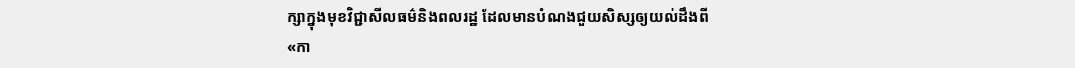ក្សាក្នុងមុខវិជ្ជាសីលធម៌និងពលរដ្ឋ ដែលមានបំណងជួយសិស្សឲ្យយល់ដឹងពី «កា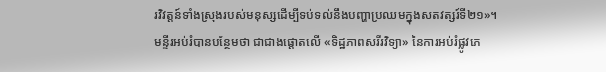រវិវត្តន៍ទាំងស្រុងរបស់មនុស្សដើម្បីទប់ទល់នឹងបញ្ហាប្រឈមក្នុងសតវត្សរ៍ទី២១»។
មន្ទីរអប់រំបានបន្ថែមថា ជាជាងផ្តោតលើ «ទិដ្ឋភាពសរីរវិទ្យា» នៃការអប់រំផ្លូវភេ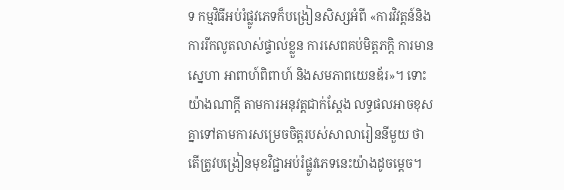ទ កម្មវិធីអប់រំផ្លូវភេទក៏បង្រៀនសិស្សអំពី «ការវិវត្តន៍និងការរីកលូតលាស់ផ្ទាល់ខ្លួន ការសេពគប់មិត្តភក្តិ ការមានសេ្នហា អាពាហ៍ពិពាហ៍ និងសមភាពយេនឌ័រ»។ ទោះយ៉ាងណាក្តី តាមការអនុវត្តជាក់ស្តែង លទ្ធផលអាចខុសគ្នាទៅតាមការសម្រេចចិត្តរបស់សាលារៀននីមួយ ថាតើត្រូវបង្រៀនមុខវិជ្ជាអប់រំផ្លូវភេទនេះយ៉ាងដូចម្តេច។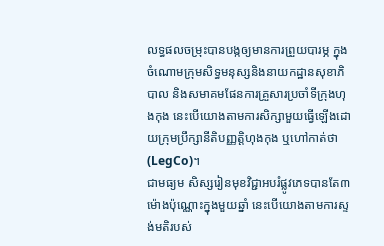លទ្ធផលចម្រុះបានបង្កឲ្យមានការព្រួយបារម្ភ ក្នុងចំណោមក្រុមសិទ្ធមនុស្សនិងនាយកដ្ឋានសុខាភិបាល និងសមាគមផែនការគ្រួសារប្រចាំទីក្រុងហុងកុង នេះបើយោងតាមការសិក្សាមួយធ្វើឡើងដោយក្រុមប្រឹក្សានីតិបញ្ញត្តិហុងកុង ឬហៅកាត់ថា (LegCo)។
ជាមធ្យម សិស្សរៀនមុខវិជ្ជាអបរំផ្លូវភេទបានតែ៣ម៉ោងប៉ុណ្ណោះក្នុងមួយឆ្នាំ នេះបើយោងតាមការស្ទង់មតិរបស់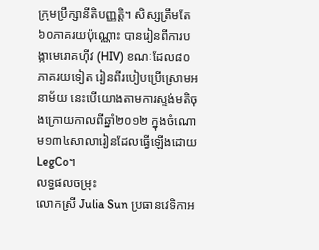ក្រុមប្រឹក្សានីតិបញ្ញត្តិ។ សិស្សត្រឹមតែ៦០ភាគរយប៉ុណ្ណោះ បានរៀនពីការបង្កាមេរោគហ៊ីវ (HIV) ខណៈដែល៨០ភាគរយទៀត រៀនពីរបៀបប្រើស្រោមអនាម័យ នេះបើយោងតាមការស្ទង់មតិចុងក្រោយកាលពីឆ្នាំ២០១២ ក្នុងចំណោម១៣៤សាលារៀនដែលធ្វើឡើងដោយ LegCo។
លទ្ធផលចម្រុះ
លោកស្រី Julia Sun ប្រធានវេទិកាអ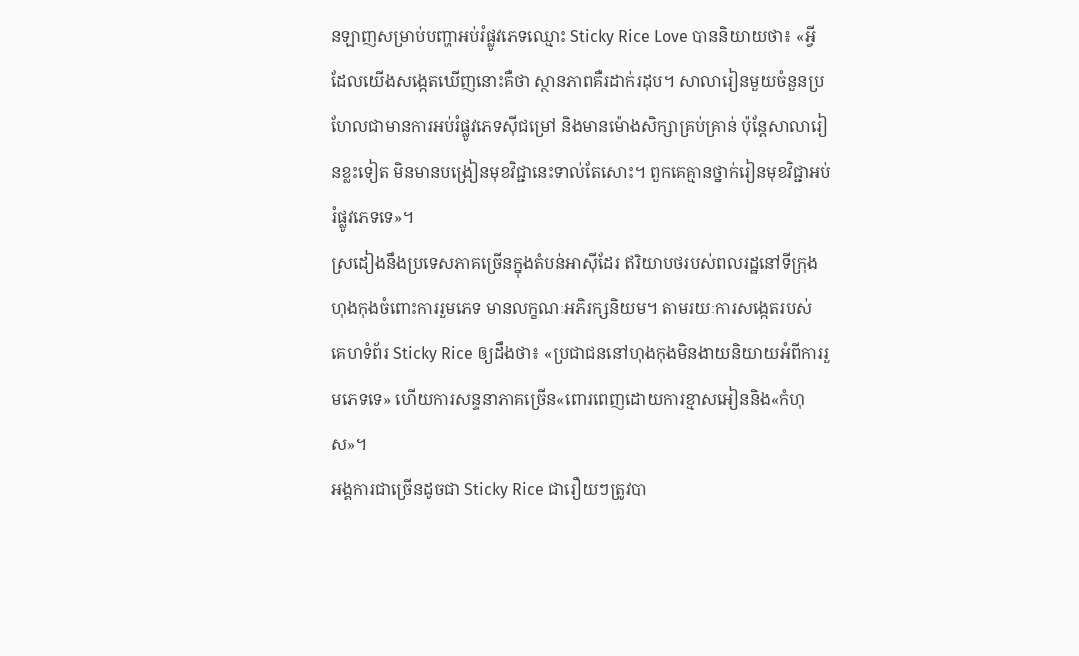នឡាញសម្រាប់បញ្ហាអប់រំផ្លូវភេទឈ្មោះ Sticky Rice Love បាននិយាយថា៖ «អ្វីដែលយើងសង្កេតឃើញនោះគឺថា ស្ថានភាពគឺរដាក់រដុប។ សាលារៀនមួយចំនួនប្រហែលជាមានការអប់រំផ្លូវភេទស៊ីជម្រៅ និងមានម៉ោងសិក្សាគ្រប់គ្រាន់ ប៉ុន្តែសាលារៀនខ្លះទៀត មិនមានបង្រៀនមុខវិជ្ជានេះទាល់តែសោះ។ ពួកគេគ្មានថ្នាក់រៀនមុខវិជ្ជាអប់រំផ្លូវភេទទេ»។
ស្រដៀងនឹងប្រទេសភាគច្រើនក្នុងតំបន់អាស៊ីដែរ ឥរិយាបថរបស់ពលរដ្ឋនៅទីក្រុងហុងកុងចំពោះការរួមភេទ មានលក្ខណៈអភិរក្សនិយម។ តាមរយៈការសង្កេតរបស់ គេហទំព័រ Sticky Rice ឲ្យដឹងថា៖ «ប្រជាជននៅហុងកុងមិនងាយនិយាយអំពីការរួមភេទទេ» ហើយការសន្ទនាភាគច្រើន«ពោរពេញដោយការខ្មាសអៀននិង«កំហុស»។
អង្គការជាច្រើនដូចជា Sticky Rice ជារឿយៗត្រូវបា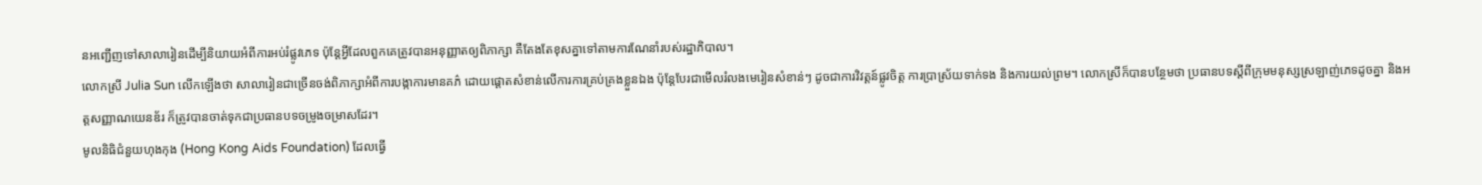នអញ្ជើញទៅសាលារៀនដើម្បីនិយាយអំពីការអប់រំផ្លូវភេទ ប៉ុន្តែអ្វីដែលពួកគេត្រូវបានអនុញ្ញាតឲ្យពិភាក្សា គឺតែងតែខុសគ្នាទៅតាមការណែនាំរបស់រដ្ឋាភិបាល។
លោកស្រី Julia Sun លើកឡើងថា សាលារៀនជាច្រើនចង់ពិភាក្សាអំពីការបង្កាការមានគភ៌ ដោយផ្តោតសំខាន់លើការការគ្រប់គ្រងខ្លួនឯង ប៉ុន្តែបែរជាមើលរំលងមេរៀនសំខាន់ៗ ដូចជាការវិវត្តន៍ផ្លូវចិត្ត ការប្រាស្រ័យទាក់ទង និងការយល់ព្រម។ លោកស្រីក៏បានបន្ថែមថា ប្រធានបទស្តីពីក្រុមមនុស្សស្រឡាញ់ភេទដូចគ្នា និងអត្តសញ្ញាណយេនឌ័រ ក៏ត្រូវបានចាត់ទុកជាប្រធានបទចម្រូងចម្រាសដែរ។
មូលនិធិជំនួយហុងកុង (Hong Kong Aids Foundation) ដែលធ្វើ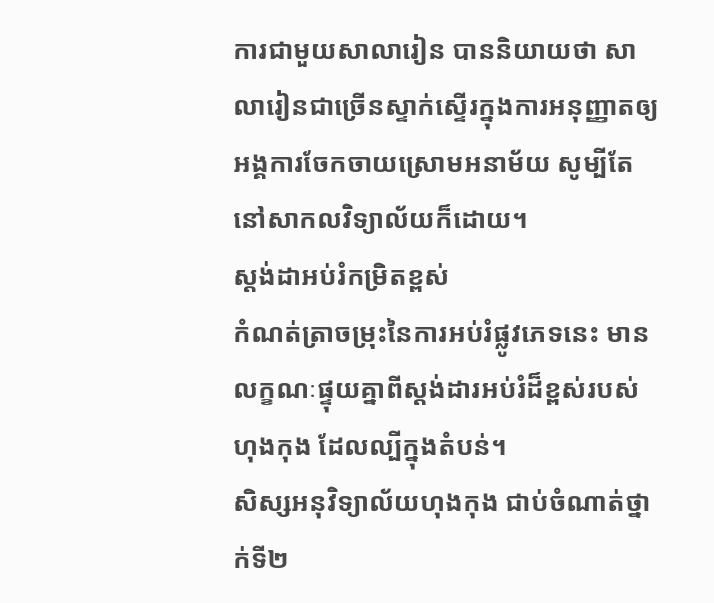ការជាមួយសាលារៀន បាននិយាយថា សាលារៀនជាច្រើនស្ទាក់ស្ទើរក្នុងការអនុញ្ញាតឲ្យអង្គការចែកចាយស្រោមអនាម័យ សូម្បីតែនៅសាកលវិទ្យាល័យក៏ដោយ។
ស្តង់ដាអប់រំកម្រិតខ្ពស់
កំណត់ត្រាចម្រុះនៃការអប់រំផ្លូវភេទនេះ មានលក្ខណៈផ្ទុយគ្នាពីស្តង់ដារអប់រំដ៏ខ្ពស់របស់ហុងកុង ដែលល្បីក្នុងតំបន់។
សិស្សអនុវិទ្យាល័យហុងកុង ជាប់ចំណាត់ថ្នាក់ទី២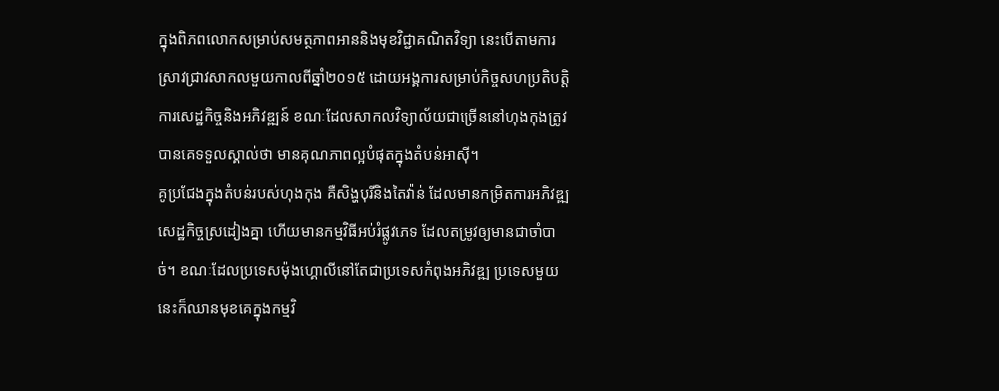ក្នុងពិភពលោកសម្រាប់សមត្ថភាពអាននិងមុខវិជ្ជាគណិតវិទ្យា នេះបើតាមការស្រាវជ្រាវសាកលមួយកាលពីឆ្នាំ២០១៥ ដោយអង្គការសម្រាប់កិច្ចសហប្រតិបត្តិការសេដ្ឋកិច្ចនិងអភិវឌ្ឍន៍ ខណៈដែលសាកលវិទ្យាល័យជាច្រើននៅហុងកុងត្រូវបានគេទទួលស្គាល់ថា មានគុណភាពល្អបំផុតក្នុងតំបន់អាស៊ី។
គូប្រជែងក្នុងតំបន់របស់ហុងកុង គឺសិង្ហបុរីនិងតៃវ៉ាន់ ដែលមានកម្រិតការអភិវឌ្ឍសេដ្ឋកិច្ចស្រដៀងគ្នា ហើយមានកម្មវិធីអប់រំផ្លូវភេទ ដែលតម្រូវឲ្យមានជាចាំបាច់។ ខណៈដែលប្រទេសម៉ុងហ្គោលីនៅតែជាប្រទេសកំពុងអភិវឌ្ឍ ប្រទេសមួយនេះក៏ឈានមុខគេក្នុងកម្មវិ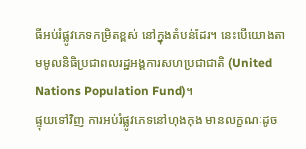ធីអប់រំផ្លូវភេទកម្រិតខ្ពស់ នៅក្នុងតំបន់ដែរ។ នេះបើយោងតាមមូលនិធិប្រជាពលរដ្ឋអង្គការសហប្រជាជាតិ (United Nations Population Fund)។
ផ្ទុយទៅវិញ ការអប់រំផ្លូវភេទនៅហុងកុង មានលក្ខណៈដូច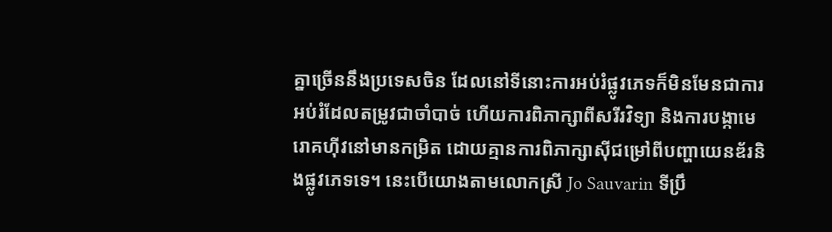គ្នាច្រើននឹងប្រទេសចិន ដែលនៅទីនោះការអប់រំផ្លូវភេទក៏មិនមែនជាការអប់រំដែលតម្រូវជាចាំបាច់ ហើយការពិភាក្សាពីសរីរវិទ្យា និងការបង្កាមេរោគហ៊ីវនៅមានកម្រិត ដោយគ្មានការពិភាក្សាស៊ីជម្រៅពីបញ្ហាយេនឌ័រនិងផ្លូវភេទទេ។ នេះបើយោងតាមលោកស្រី Jo Sauvarin ទីប្រឹ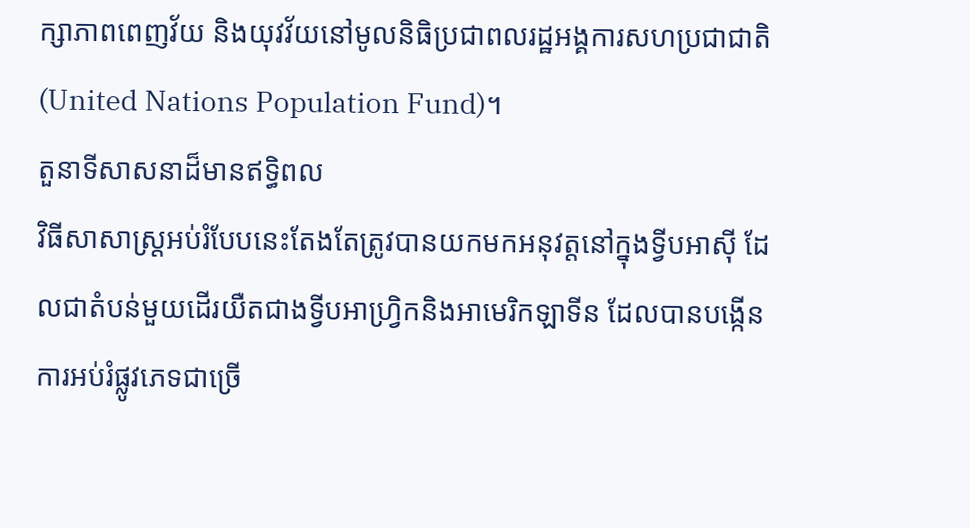ក្សាភាពពេញវ័យ និងយុវវ័យនៅមូលនិធិប្រជាពលរដ្ឋអង្គការសហប្រជាជាតិ(United Nations Population Fund)។
តួនាទីសាសនាដ៏មានឥទ្ធិពល
វិធីសាសាស្រ្តអប់រំបែបនេះតែងតែត្រូវបានយកមកអនុវត្តនៅក្នុងទ្វីបអាស៊ី ដែលជាតំបន់មួយដើរយឺតជាងទ្វីបអាហ្រ្វិកនិងអាមេរិកឡាទីន ដែលបានបង្កើនការអប់រំផ្លូវភេទជាច្រើ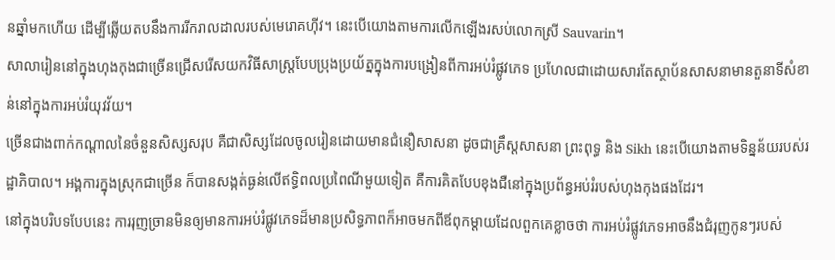នឆ្នាំមកហើយ ដើម្បីឆ្លើយតបនឹងការរីករាលដាលរបស់មេរោគហ៊ីវ។ នេះបើយោងតាមការលើកឡើងរសប់លោកស្រី Sauvarin។
សាលារៀននៅក្នុងហុងកុងជាច្រើនជ្រើសរើសយកវិធីសាស្រ្តបែបប្រុងប្រយ័ត្នក្នុងការបង្រៀនពីការអប់រំផ្លូវភេទ ប្រហែលជាដោយសារតែស្ថាប័នសាសនាមានតួនាទីសំខាន់នៅក្នុងការអប់រំយុវវ័យ។
ច្រើនជាងពាក់កណ្តាលនៃចំនួនសិស្សសរុប គឺជាសិស្សដែលចូលរៀនដោយមានជំនឿសាសនា ដូចជាគ្រឹស្តសាសនា ព្រះពុទ្ធ និង Sikh នេះបើយោងតាមទិន្នន័យរបស់រដ្ឋាភិបាល។ អង្គការក្នុងស្រុកជាច្រើន ក៏បានសង្កត់ធ្ងន់លើឥទិ្ធពលប្រពៃណីមួយទៀត គឺការគិតបែបខុងជឺនៅក្នុងប្រព័ន្ធអប់រំរបស់ហុងកុងផងដែរ។
នៅក្នុងបរិបទបែបនេះ ការរុញច្រានមិនឲ្យមានការអប់រំផ្លូវភេទដ៏មានប្រសិទ្ធភាពក៏អាចមកពីឪពុកម្តាយដែលពួកគេខ្លាចថា ការអប់រំផ្លូវភេទអាចនឹងជំរុញកូនៗរបស់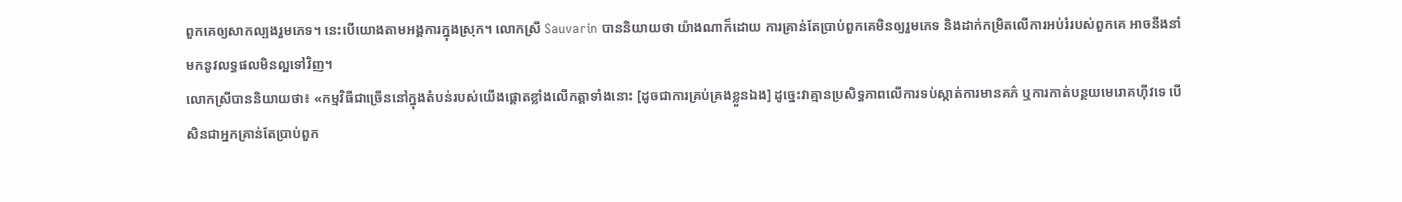ពួកគេឲ្យសាកល្បងរួមភេទ។ នេះបើយោងតាមអង្គការក្នុងស្រុក។ លោកស្រី Sauvarin បាននិយាយថា យ៉ាងណាក៏ដោយ ការគ្រាន់តែប្រាប់ពួកគេមិនឲ្យរួមភេទ និងដាក់កម្រិតលើការអប់រំរបស់ពួកគេ អាចនឹងនាំមកនូវលទ្ធផលមិនល្អទៅវិញ។
លោកស្រីបាននិយាយថា៖ «កម្មវិធីជាច្រើននៅក្នុងតំបន់របស់យើងផ្តោតខ្លាំងលើកត្តាទាំងនោះ [ដូចជាការគ្រប់គ្រងខ្លួនឯង] ដូច្នេះវាគ្មានប្រសិទ្ធភាពលើការទប់ស្កាត់ការមានគភ៌ ឬការកាត់បន្ថយមេរោគហ៊ីវទេ បើសិនជាអ្នកគ្រាន់តែប្រាប់ពួក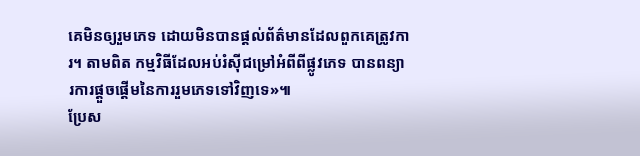គេមិនឲ្យរួមភេទ ដោយមិនបានផ្តល់ព័ត៌មានដែលពួកគេត្រូវការ។ តាមពិត កម្មវិធីដែលអប់រំស៊ីជម្រៅអំពីពីផ្លូវភេទ បានពន្យារការផ្តួចផ្តើមនៃការរួមភេទទៅវិញទេ»៕
ប្រែស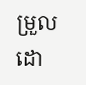ម្រួលដោ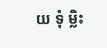យ ទុំ ម្លិះ